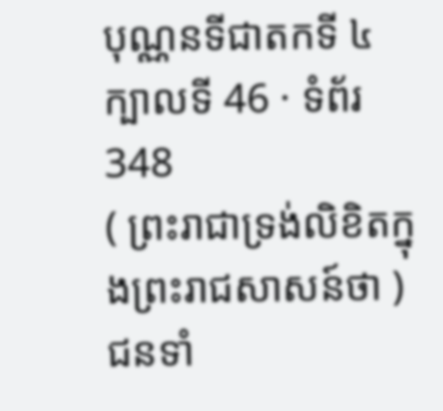បុណ្ណនទីជាតកទី ៤
ក្បាលទី 46 · ទំព័រ 348
( ព្រះរាជាទ្រង់លិខិតក្នុងព្រះរាជសាសន៍ថា ) ជនទាំ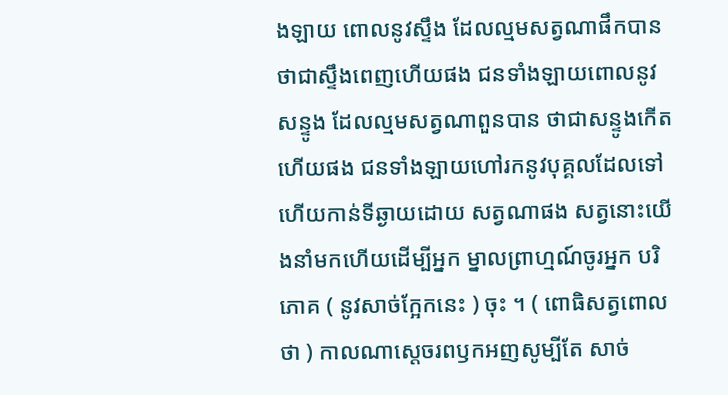ងឡាយ ពោលនូវស្ទឹង ដែលល្មមសត្វណាផឹកបាន ថាជាស្ទឹងពេញហើយផង ជនទាំងឡាយពោលនូវសន្ទូង ដែលល្មមសត្វណាពួនបាន ថាជាសន្ទូងកើត ហើយផង ជនទាំងឡាយហៅរកនូវបុគ្គលដែលទៅហើយកាន់ទីឆ្ងាយដោយ សត្វណាផង សត្វនោះយើងនាំមកហើយដើម្បីអ្នក ម្នាលព្រាហ្មណ៍ចូរអ្នក បរិភោគ ( នូវសាច់ក្អែកនេះ ) ចុះ ។ ( ពោធិសត្វពោលថា ) កាលណាស្តេចរពឫកអញសូម្បីតែ សាច់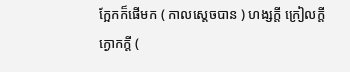ក្អែកក៏ផើមក ( កាលស្តេចបាន ) ហង្សក្តី ក្រៀលក្តី ក្ងោកក្តី (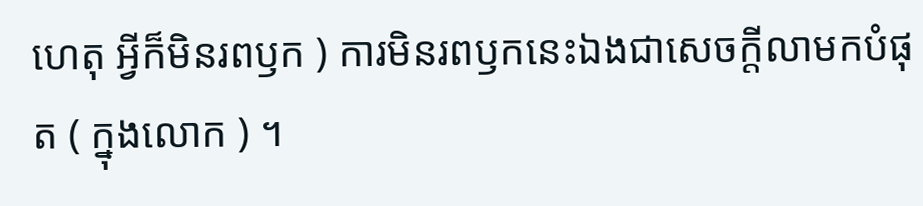ហេតុ អ្វីក៏មិនរពឫក ) ការមិនរពឫកនេះឯងជាសេចក្តីលាមកបំផុត ( ក្នុងលោក ) ។